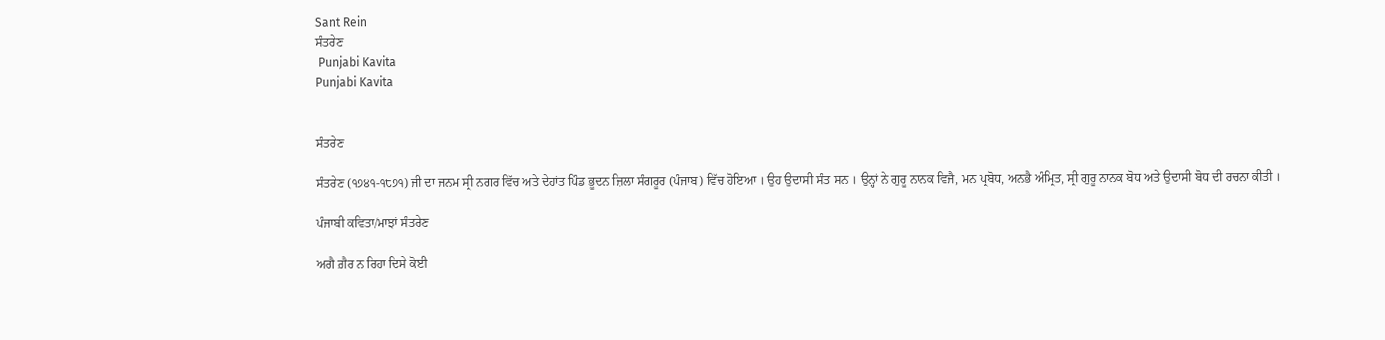Sant Rein
ਸੰਤਰੇਣ
 Punjabi Kavita
Punjabi Kavita


ਸੰਤਰੇਣ

ਸੰਤਰੇਣ (੧੭੪੧-੧੮੭੧) ਜੀ ਦਾ ਜਨਮ ਸ੍ਰੀ ਨਗਰ ਵਿੱਚ ਅਤੇ ਦੇਹਾਂਤ ਪਿੰਡ ਭੂਦਨ ਜ਼ਿਲਾ ਸੰਗਰੂਰ (ਪੰਜਾਬ) ਵਿੱਚ ਹੋਇਆ । ਉਹ ਉਦਾਸੀ ਸੰਤ ਸਨ । ਉਨ੍ਹਾਂ ਨੇ ਗੁਰੂ ਨਾਨਕ ਵਿਜੈ, ਮਨ ਪ੍ਰਬੋਧ, ਅਨਭੈ ਅੰਮ੍ਰਿਤ, ਸ੍ਰੀ ਗੁਰੂ ਨਾਨਕ ਬੋਧ ਅਤੇ ਉਦਾਸੀ ਬੋਧ ਦੀ ਰਚਨਾ ਕੀਤੀ ।

ਪੰਜਾਬੀ ਕਵਿਤਾ/ਮਾਝਾਂ ਸੰਤਰੇਣ

ਅਗੈ ਗ਼ੈਰ ਨ ਰਿਹਾ ਦਿਸੇ ਕੋਈ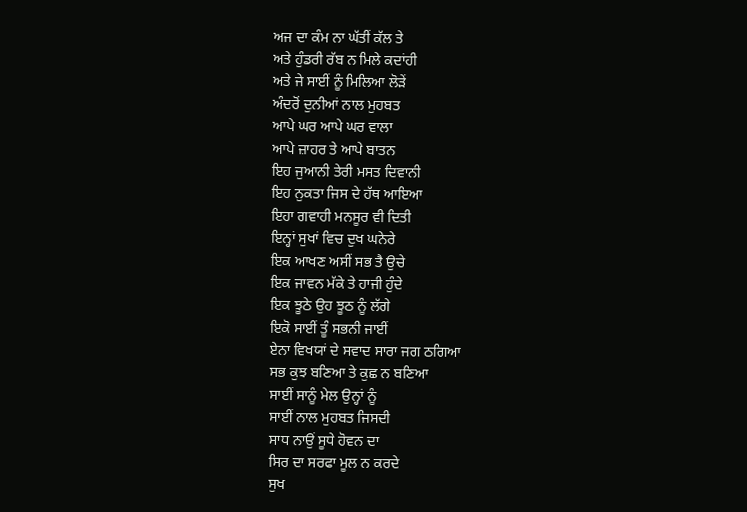ਅਜ ਦਾ ਕੰਮ ਨਾ ਘੱਤੀਂ ਕੱਲ ਤੇ
ਅਤੇ ਹੁੰਡਰੀ ਰੱਬ ਨ ਮਿਲੇ ਕਦਾਂਹੀ
ਅਤੇ ਜੇ ਸਾਈਂ ਨੂੰ ਮਿਲਿਆ ਲੋੜੇਂ
ਅੰਦਰੋਂ ਦੁਨੀਆਂ ਨਾਲ ਮੁਹਬਤ
ਆਪੇ ਘਰ ਆਪੇ ਘਰ ਵਾਲਾ
ਆਪੇ ਜ਼ਾਹਰ ਤੇ ਆਪੇ ਬਾਤਨ
ਇਹ ਜੁਆਨੀ ਤੇਰੀ ਮਸਤ ਦਿਵਾਨੀ
ਇਹ ਨੁਕਤਾ ਜਿਸ ਦੇ ਹੱਥ ਆਇਆ
ਇਹਾ ਗਵਾਹੀ ਮਨਸੂਰ ਵੀ ਦਿਤੀ
ਇਨ੍ਹਾਂ ਸੁਖਾਂ ਵਿਚ ਦੁਖ ਘਨੇਰੇ
ਇਕ ਆਖਣ ਅਸੀਂ ਸਭ ਤੈ ਉਚੇ
ਇਕ ਜਾਵਨ ਮੱਕੇ ਤੇ ਹਾਜੀ ਹੁੰਦੇ
ਇਕ ਝੂਠੇ ਉਹ ਝੂਠ ਨੂੰ ਲੱਗੇ
ਇਕੋ ਸਾਈਂ ਤੂੰ ਸਭਨੀ ਜਾਈਂ
ਏਨਾ ਵਿਖਯਾਂ ਦੇ ਸਵਾਦ ਸਾਰਾ ਜਗ ਠਗਿਆ
ਸਭ ਕੁਝ ਬਣਿਆ ਤੇ ਕੁਛ ਨ ਬਣਿਆ
ਸਾਈਂ ਸਾਨੂੰ ਮੇਲ ਉਨ੍ਹਾਂ ਨੂੰ
ਸਾਈਂ ਨਾਲ ਮੁਹਬਤ ਜਿਸਦੀ
ਸਾਧ ਨਾਉਂ ਸੂਧੇ ਹੋਵਨ ਦਾ
ਸਿਰ ਦਾ ਸਰਫਾ ਮੂਲ ਨ ਕਰਦੇ
ਸੁਖ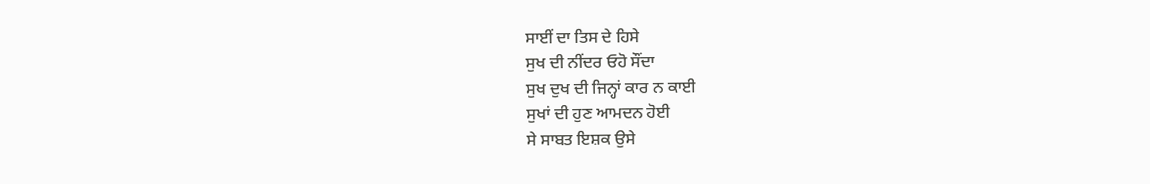ਸਾਈਂ ਦਾ ਤਿਸ ਦੇ ਹਿਸੇ
ਸੁਖ ਦੀ ਨੀਂਦਰ ਓਹੋ ਸੌਂਦਾ
ਸੁਖ ਦੁਖ ਦੀ ਜਿਨ੍ਹਾਂ ਕਾਰ ਨ ਕਾਈ
ਸੁਖਾਂ ਦੀ ਹੁਣ ਆਮਦਨ ਹੋਈ
ਸੇ ਸਾਬਤ ਇਸ਼ਕ ਉਸੇ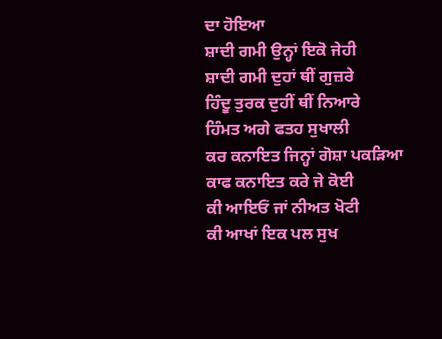ਦਾ ਹੋਇਆ
ਸ਼ਾਦੀ ਗਮੀ ਉਨ੍ਹਾਂ ਇਕੋ ਜੇਹੀ
ਸ਼ਾਦੀ ਗਮੀ ਦੁਹਾਂ ਥੀਂ ਗੁਜ਼ਰੇ
ਹਿੰਦੂ ਤੁਰਕ ਦੁਹੀਂ ਥੀਂ ਨਿਆਰੇ
ਹਿੰਮਤ ਅਗੇ ਫਤਹ ਸੁਖਾਲੀ
ਕਰ ਕਨਾਇਤ ਜਿਨ੍ਹਾਂ ਗੋਸ਼ਾ ਪਕੜਿਆ
ਕਾਫ ਕਨਾਇਤ ਕਰੇ ਜੇ ਕੋਈ
ਕੀ ਆਇਓਂ ਜਾਂ ਨੀਅਤ ਖੋਟੀ
ਕੀ ਆਖਾਂ ਇਕ ਪਲ ਸੁਖ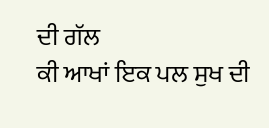ਦੀ ਗੱਲ
ਕੀ ਆਖਾਂ ਇਕ ਪਲ ਸੁਖ ਦੀ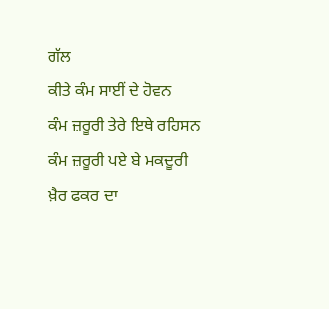ਗੱਲ
ਕੀਤੇ ਕੰਮ ਸਾਈਂ ਦੇ ਹੋਵਨ
ਕੰਮ ਜ਼ਰੂਰੀ ਤੇਰੇ ਇਥੇ ਰਹਿਸਨ
ਕੰਮ ਜ਼ਰੂਰੀ ਪਏ ਬੇ ਮਕਦੂਰੀ
ਖ਼ੈਰ ਫਕਰ ਦਾ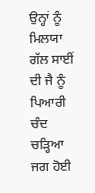ਉਨ੍ਹਾਂ ਨੂੰ ਮਿਲਯਾ
ਗੱਲ ਸਾਈਂ ਦੀ ਜੈ ਨੂੰ ਪਿਆਰੀ
ਚੰਦ ਚੜ੍ਹਿਆ ਜਗ ਹੋਈ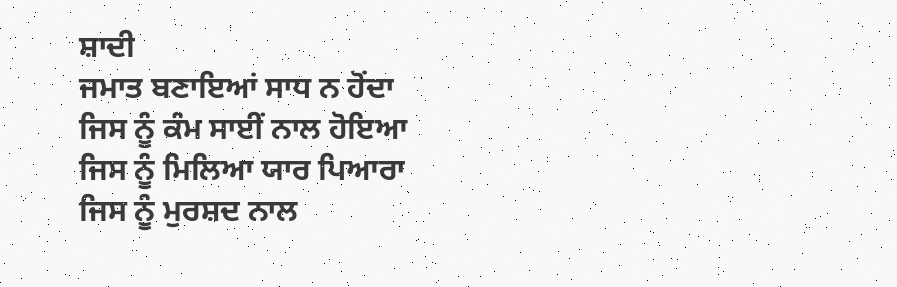ਸ਼ਾਦੀ
ਜਮਾਤ ਬਣਾਇਆਂ ਸਾਧ ਨ ਹੋਂਦਾ
ਜਿਸ ਨੂੰ ਕੰਮ ਸਾਈਂ ਨਾਲ ਹੋਇਆ
ਜਿਸ ਨੂੰ ਮਿਲਿਆ ਯਾਰ ਪਿਆਰਾ
ਜਿਸ ਨੂੰ ਮੁਰਸ਼ਦ ਨਾਲ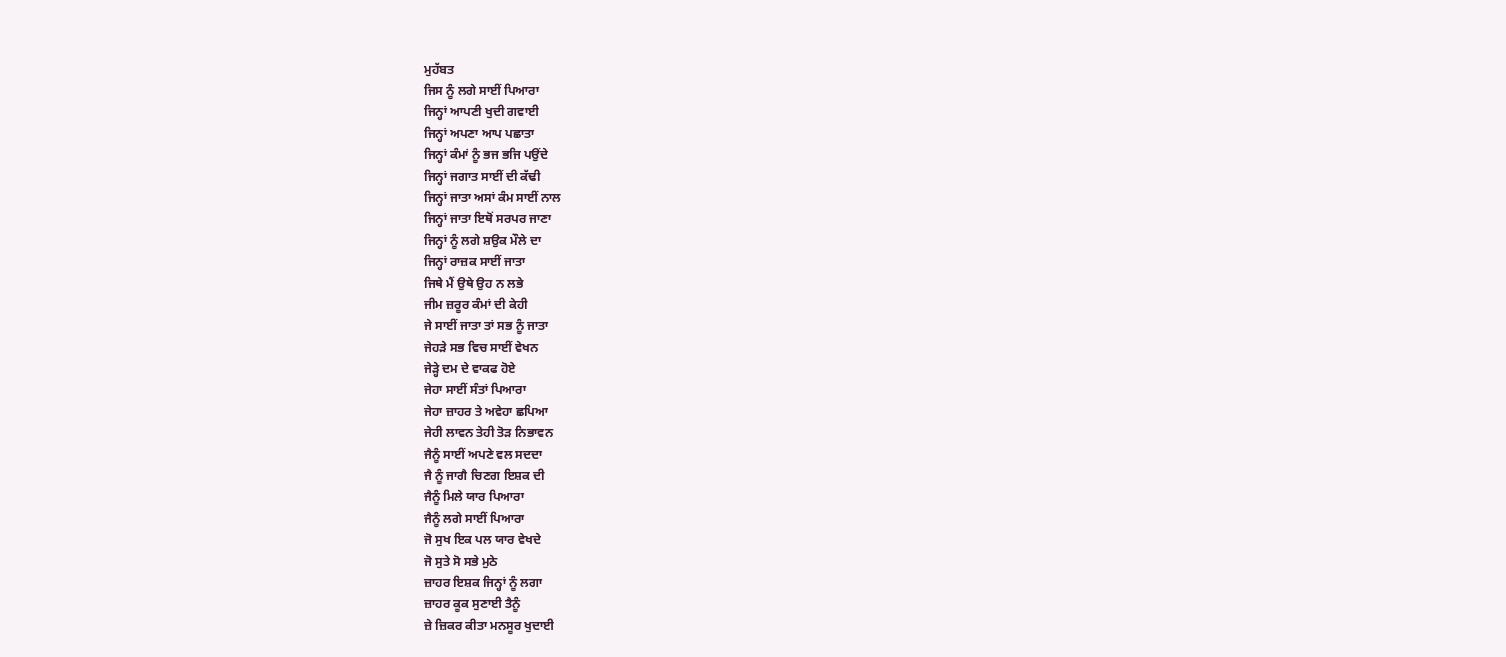ਮੁਹੱਬਤ
ਜਿਸ ਨੂੰ ਲਗੇ ਸਾਈਂ ਪਿਆਰਾ
ਜਿਨ੍ਹਾਂ ਆਪਣੀ ਖੁਦੀ ਗਵਾਈ
ਜਿਨ੍ਹਾਂ ਅਪਣਾ ਆਪ ਪਛਾਤਾ
ਜਿਨ੍ਹਾਂ ਕੰਮਾਂ ਨੂੰ ਭਜ ਭਜਿ ਪਉਂਦੇ
ਜਿਨ੍ਹਾਂ ਜਗਾਤ ਸਾਈਂ ਦੀ ਕੱਢੀ
ਜਿਨ੍ਹਾਂ ਜਾਤਾ ਅਸਾਂ ਕੰਮ ਸਾਈਂ ਨਾਲ
ਜਿਨ੍ਹਾਂ ਜਾਤਾ ਇਥੋਂ ਸਰਪਰ ਜਾਣਾ
ਜਿਨ੍ਹਾਂ ਨੂੰ ਲਗੇ ਸ਼ਉਕ ਮੌਲੇ ਦਾ
ਜਿਨ੍ਹਾਂ ਰਾਜ਼ਕ ਸਾਈਂ ਜਾਤਾ
ਜਿਥੇ ਮੈਂ ਉਥੇ ਉਹ ਨ ਲਭੇ
ਜੀਮ ਜ਼ਰੂਰ ਕੰਮਾਂ ਦੀ ਕੇਹੀ
ਜੇ ਸਾਈਂ ਜਾਤਾ ਤਾਂ ਸਭ ਨੂੰ ਜਾਤਾ
ਜੇਹੜੇ ਸਭ ਵਿਚ ਸਾਈਂ ਵੇਖਨ
ਜੇੜ੍ਹੇ ਦਮ ਦੇ ਵਾਕਫ ਹੋਏ
ਜੇਹਾ ਸਾਈਂ ਸੰਤਾਂ ਪਿਆਰਾ
ਜੇਹਾ ਜ਼ਾਹਰ ਤੇ ਅਵੇਹਾ ਛਪਿਆ
ਜੇਹੀ ਲਾਵਨ ਤੇਹੀ ਤੋੜ ਨਿਭਾਵਨ
ਜੈਨੂੰ ਸਾਈਂ ਅਪਣੇ ਵਲ ਸਦਦਾ
ਜੈ ਨੂੰ ਜਾਗੈ ਚਿਣਗ ਇਸ਼ਕ ਦੀ
ਜੈਨੂੰ ਮਿਲੇ ਯਾਰ ਪਿਆਰਾ
ਜੈਨੂੰ ਲਗੇ ਸਾਈਂ ਪਿਆਰਾ
ਜੋ ਸੁਖ ਇਕ ਪਲ ਯਾਰ ਵੇਖਦੇ
ਜੋ ਸੁਤੇ ਸੋ ਸਭੇ ਮੁਠੇ
ਜ਼ਾਹਰ ਇਸ਼ਕ ਜਿਨ੍ਹਾਂ ਨੂੰ ਲਗਾ
ਜ਼ਾਹਰ ਕੂਕ ਸੁਣਾਈ ਤੈਨੂੰ
ਜ਼ੇ ਜ਼ਿਕਰ ਕੀਤਾ ਮਨਸੂਰ ਖੁਦਾਈ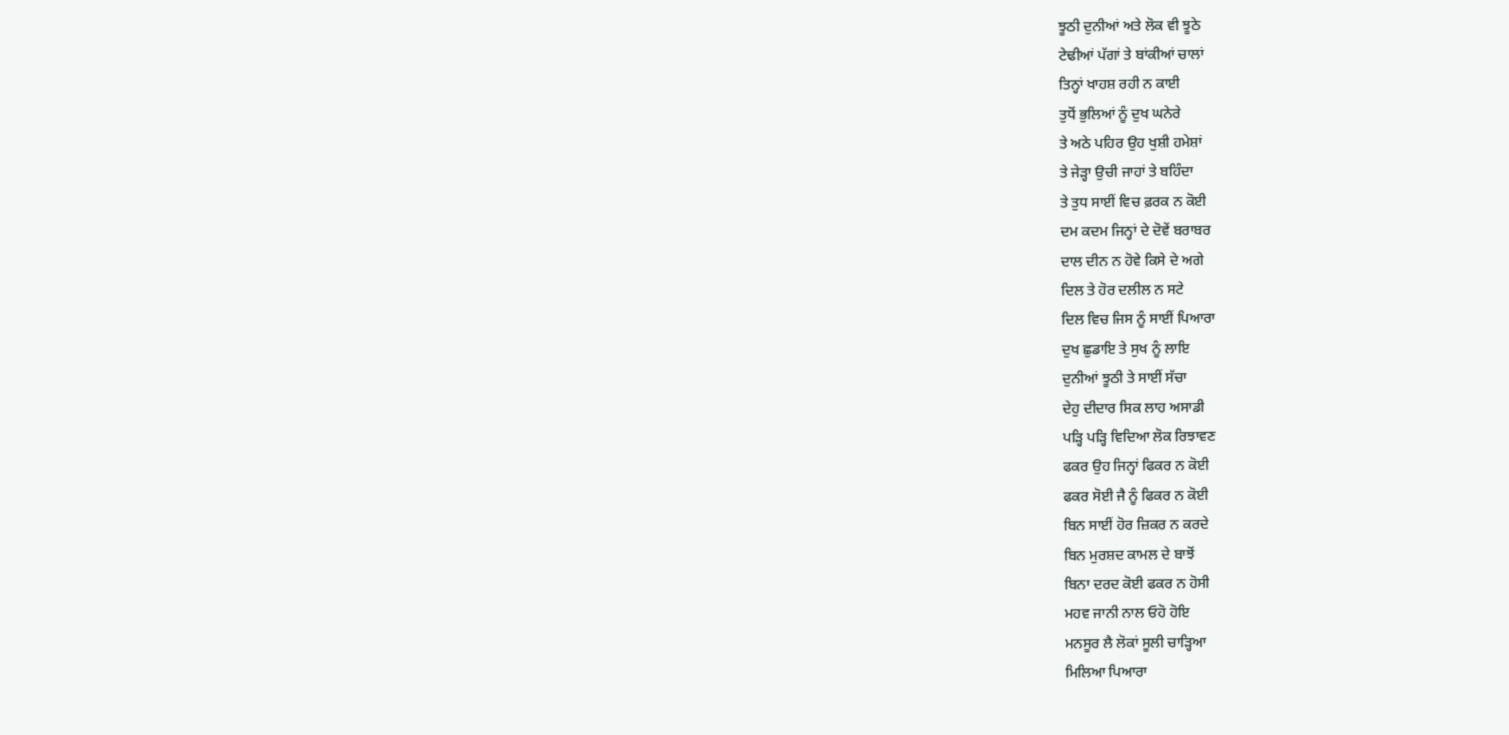ਝੂਠੀ ਦੁਨੀਆਂ ਅਤੇ ਲੋਕ ਵੀ ਝੂਠੇ
ਟੇਢੀਆਂ ਪੱਗਾਂ ਤੇ ਬਾਂਕੀਆਂ ਚਾਲਾਂ
ਤਿਨ੍ਹਾਂ ਖਾਹਸ਼ ਰਹੀ ਨ ਕਾਈ
ਤੁਧੋਂ ਭੁਲਿਆਂ ਨੂੰ ਦੁਖ ਘਨੇਰੇ
ਤੇ ਅਠੇ ਪਹਿਰ ਉਹ ਖੁਸ਼ੀ ਹਮੇਸ਼ਾਂ
ਤੇ ਜੇੜ੍ਹਾ ਉਚੀ ਜਾਹਾਂ ਤੇ ਬਹਿੰਦਾ
ਤੇ ਤੁਧ ਸਾਈਂ ਵਿਚ ਫ਼ਰਕ ਨ ਕੋਈ
ਦਮ ਕਦਮ ਜਿਨ੍ਹਾਂ ਦੇ ਦੋਵੇਂ ਬਰਾਬਰ
ਦਾਲ ਦੀਨ ਨ ਹੋਵੇ ਕਿਸੇ ਦੇ ਅਗੇ
ਦਿਲ ਤੇ ਹੋਰ ਦਲੀਲ ਨ ਸਟੇ
ਦਿਲ ਵਿਚ ਜਿਸ ਨੂੰ ਸਾਈਂ ਪਿਆਰਾ
ਦੁਖ ਛੁਡਾਇ ਤੇ ਸੁਖ ਨੂੰ ਲਾਇ
ਦੁਨੀਆਂ ਝੂਠੀ ਤੇ ਸਾਈਂ ਸੱਚਾ
ਦੇਹੁ ਦੀਦਾਰ ਸਿਕ ਲਾਹ ਅਸਾਡੀ
ਪੜ੍ਹਿ ਪੜ੍ਹਿ ਵਿਦਿਆ ਲੋਕ ਰਿਝਾਵਣ
ਫਕਰ ਉਹ ਜਿਨ੍ਹਾਂ ਫਿਕਰ ਨ ਕੋਈ
ਫਕਰ ਸੋਈ ਜੈ ਨੂੰ ਫਿਕਰ ਨ ਕੋਈ
ਬਿਨ ਸਾਈਂ ਹੋਰ ਜ਼ਿਕਰ ਨ ਕਰਦੇ
ਬਿਨ ਮੁਰਸ਼ਦ ਕਾਮਲ ਦੇ ਬਾਝੋਂ
ਬਿਨਾ ਦਰਦ ਕੋਈ ਫਕਰ ਨ ਹੋਸੀ
ਮਹਵ ਜਾਨੀ ਨਾਲ ਓਹੋ ਹੋਇ
ਮਨਸੂਰ ਲੈ ਲੋਕਾਂ ਸੂਲੀ ਚਾੜ੍ਹਿਆ
ਮਿਲਿਆ ਪਿਆਰਾ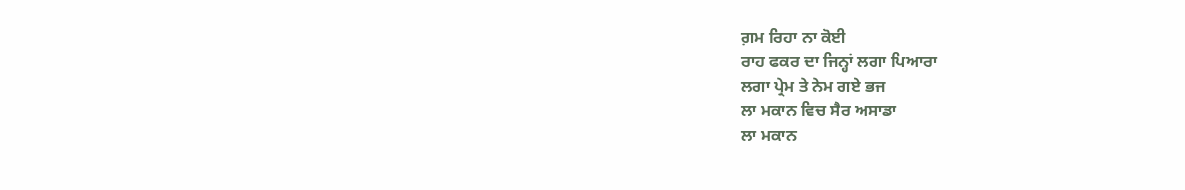ਗ਼ਮ ਰਿਹਾ ਨਾ ਕੋਈ
ਰਾਹ ਫਕਰ ਦਾ ਜਿਨ੍ਹਾਂ ਲਗਾ ਪਿਆਰਾ
ਲਗਾ ਪ੍ਰੇਮ ਤੇ ਨੇਮ ਗਏ ਭਜ
ਲਾ ਮਕਾਨ ਵਿਚ ਸੈਰ ਅਸਾਡਾ
ਲਾ ਮਕਾਨ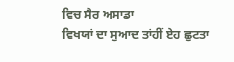ਵਿਚ ਸੈਰ ਅਸਾਡਾ
ਵਿਖਯਾਂ ਦਾ ਸੁਆਦ ਤਾਂਹੀਂ ਏਹ ਛੁਟਤਾ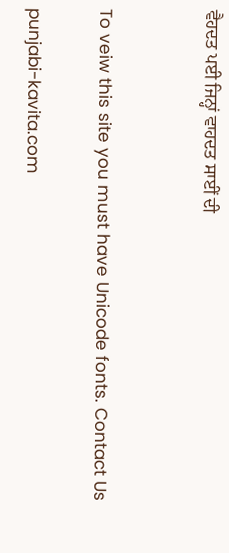ਵੈਹਦਤ ਪਈ ਜਿਨ੍ਹਾਂ ਵਾਹਦਤ ਸਾਈਂ ਦੀ


To veiw this site you must have Unicode fonts. Contact Us

punjabi-kavita.com